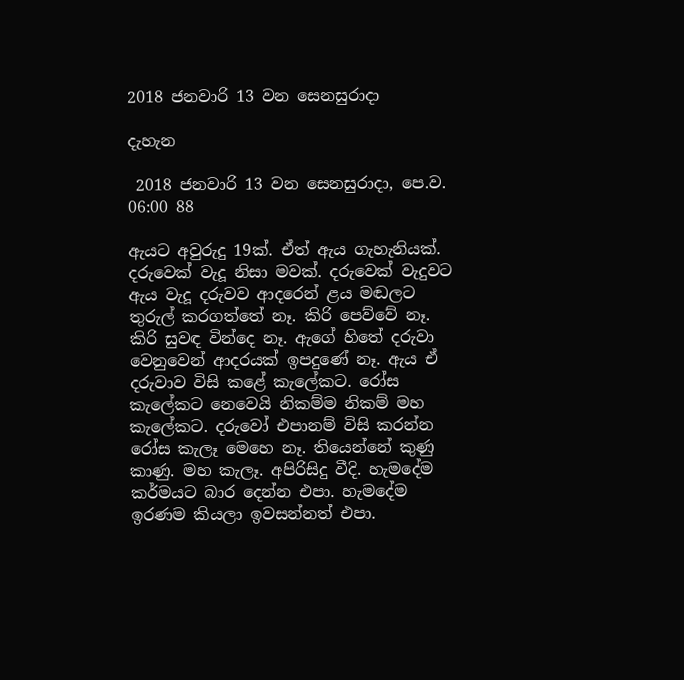2018 ජනවාරි 13 වන සෙනසුරාදා

දැහැන

 2018 ජනවාරි 13 වන සෙනසුරාදා, පෙ.ව. 06:00 88

ඇයට අවුරුදු 19ක්. ඒත් ඇය ගැහැනියක්. දරුවෙක් වැදූ නිසා මවක්. දරුවෙක් වැදුවට ඇය වැදූ දරුවව ආදරෙන් ළය මඬලට තුරුල් කරගත්තේ නෑ. කිරි පෙව්වේ නෑ. කිරි සුවඳ වින්දෙ නෑ. ඇගේ හිතේ දරුවා වෙනුවෙන් ආදරයක් ඉපදුණේ නෑ. ඇය ඒ දරුවාව විසි කළේ කැලේකට. රෝස කැලේකට නෙවෙයි නිකම්ම නිකම් මහ කැලේකට. දරුවෝ එපානම් විසි කරන්න රෝස කැලෑ මෙහෙ නෑ. තියෙන්නේ කුණු කාණු. මහ කැලෑ. අපිරිසිදු වීදි. හැමදේම කර්මයට බාර දෙන්න එපා. හැමදේම ඉරණම කියලා ඉවසන්නත් එපා.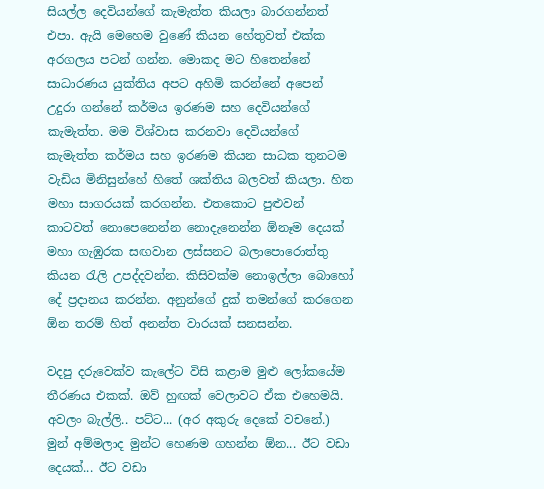සියල්ල දෙවියන්ගේ කැමැත්ත කියලා බාරගන්නත් එපා. ඇයි මෙහෙම වුණේ කියන හේතුවත් එක්ක අරගලය පටන් ගන්න. මොකද මට හිතෙන්නේ සාධාරණය යුක්තිය අපට අහිමි කරන්නේ අපෙන් උදුරා ගන්නේ කර්මය ඉරණම සහ දෙවියන්ගේ කැමැත්ත. මම විශ්වාස කරනවා දෙවියන්ගේ කැමැත්ත කර්මය සහ ඉරණම කියන සාධක තුනටම වැඩිය මිනිසුන්හේ හිතේ ශක්තිය බලවත් කියලා. හිත මහා සාගරයක් කරගන්න. එතකොට පුළුවන් කාටවත් නොපෙනෙන්න නොදැනෙන්න ඕනෑම දෙයක් මහා ගැඹුරක සඟවාන ලස්සනට බලාපොරොත්තු කියන රැලි උපද්දවන්න. කිසිවක්ම නොඉල්ලා බොහෝ දේ ප්‍රදානය කරන්න. අනුන්ගේ දුක් තමන්ගේ කරගෙන ඕන තරම් හිත් අනන්ත වාරයක් සනසන්න.

වදපු දරුවෙක්ව කැලේට විසි කළාම මුළු ලෝකයේම තීරණය එකක්. ඔව් හුඟක් වෙලාවට ඒක එහෙමයි. අවලං බැල්ලි.. පට්ට... (අර අකුරු දෙකේ වචනේ.) මුන් අම්මලාද මුන්ට හෙණම ගහන්න ඕන... ඊට වඩා දෙයක්... ඊට වඩා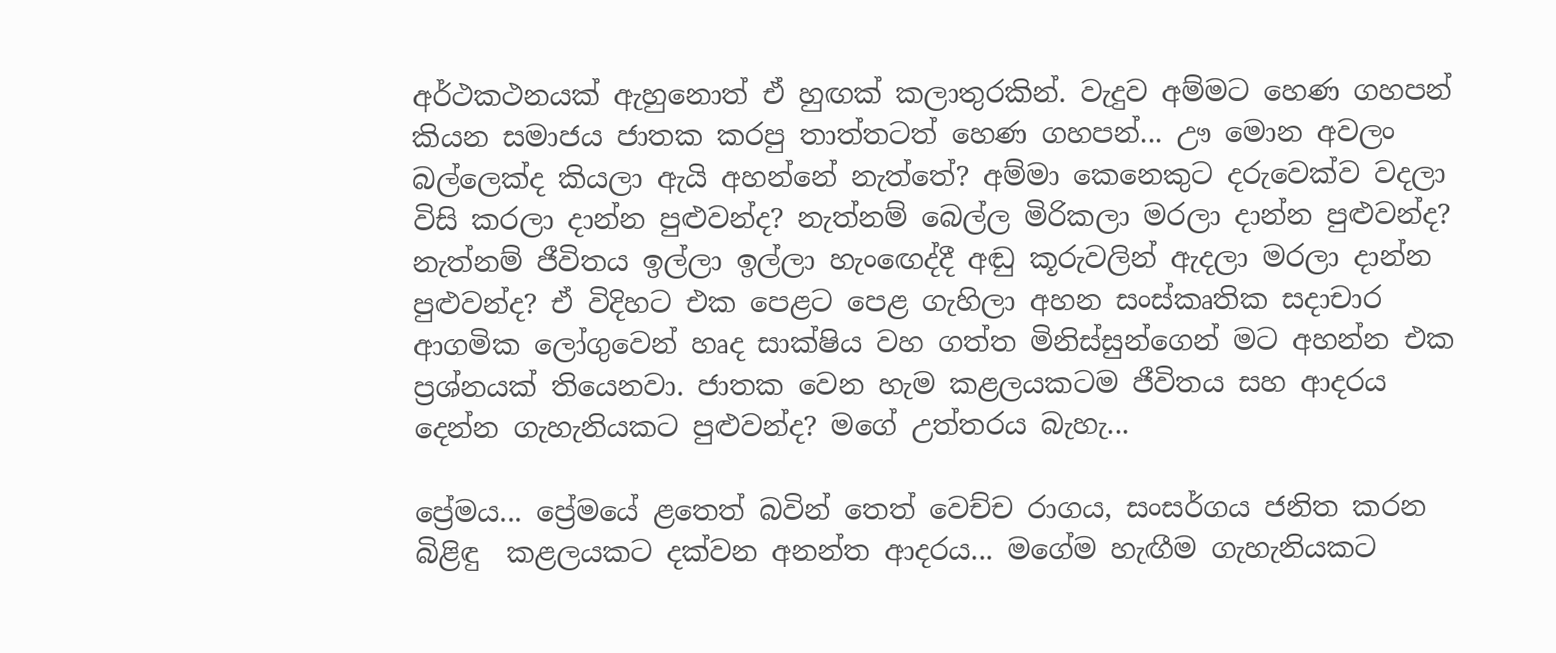අර්ථකථනයක් ඇහුනොත් ඒ හුඟක් කලාතුරකින්. වැදුව අම්මට හෙණ ගහපන් කියන සමාජය ජාතක කරපු තාත්තටත් හෙණ ගහපන්... ඌ මොන අවලං බල්ලෙක්ද කියලා ඇයි අහන්නේ නැත්තේ? අම්මා කෙනෙකුට දරුවෙක්ව වදලා විසි කරලා දාන්න පුළුවන්ද? නැත්නම් බෙල්ල මිරිකලා මරලා දාන්න පුළුවන්ද? නැත්නම් ජීවිතය ඉල්ලා ඉල්ලා හැංඟෙද්දී අඬු කූරුවලින් ඇදලා මරලා දාන්න පුළුවන්ද? ඒ විදිහට එක පෙළට පෙළ ගැහිලා අහන සංස්කෘතික සදාචාර ආගමික ලෝගුවෙන් හෘද සාක්ෂිය වහ ගත්ත මිනිස්සුන්ගෙන් මට අහන්න එක ප්‍රශ්නයක් තියෙනවා. ජාතක වෙන හැම කළලයකටම ජීවිතය සහ ආදරය දෙන්න ගැහැනියකට පුළුවන්ද? මගේ උත්තරය බැහැ...

ප්‍රේමය... ප්‍රේමයේ ළතෙත් බවින් තෙත් වෙච්ච රාගය, සංසර්ගය ජනිත කරන බිළිඳු  කළලයකට දක්වන අනන්ත ආදරය... මගේම හැඟීම ගැහැනියකට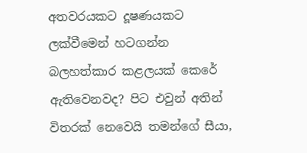අතවරයකට දූෂණයකට ලක්වීමෙන් හටගන්න බලහත්කාර කළලයක් කෙරේ ඇතිවෙනවද? පිට එවුන් අතින් විතරක් නෙවෙයි තමන්ගේ සීයා,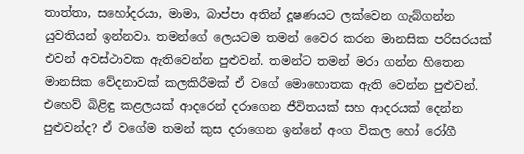තාත්තා, සහෝදරයා, මාමා, බාප්පා අතින් දූෂණයට ලක්වෙන ගැබ්ගන්න යුවතියන් ඉන්නවා. තමන්ගේ ලෙයටම තමන් වෛර කරන මානසික පරිසරයක් එවන් අවස්ථාවක ඇතිවෙන්න පුළුවන්. තමන්ට තමන් මරා ගන්න හිතෙන මානසික වේදනාවක් කලකිරීමක් ඒ වගේ මොහොතක ඇති වෙන්න පුළුවන්. එහෙව් බිළිඳු කළලයක් ආදරෙන් දරාගෙන ජීවිතයක් සහ ආදරයක් දෙන්න පුළුවන්ද? ඒ වගේම තමන් කුස දරාගෙන ඉන්නේ අංග විකල හෝ රෝගී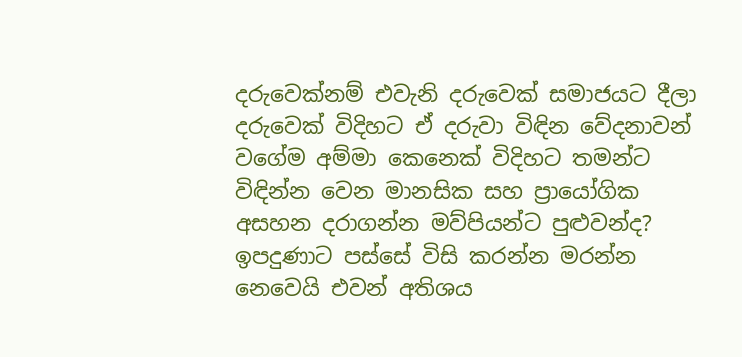දරුවෙක්නම් එවැනි දරුවෙක් සමාජයට දීලා දරුවෙක් විදිහට ඒ දරුවා විඳින වේදනාවන් වගේම අම්මා කෙනෙක් විදිහට තමන්ට විඳින්න වෙන මානසික සහ ප්‍රායෝගික අසහන දරාගන්න මව්පියන්ට පුළුවන්ද? ඉපදුණාට පස්සේ විසි කරන්න මරන්න නෙවෙයි එවන් අතිශය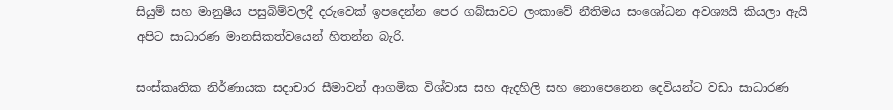සියුම් සහ මානුෂීය පසුබිම්වලදී දරුවෙක් ඉපදෙන්න පෙර ගබ්සාවට ලංකාවේ නීතිමය සංශෝධන අවශ්‍යයි කියලා ඇයි අපිට සාධාරණ මානසිකත්වයෙන් හිතන්න බැරි.

සංස්කෘතික නිර්ණායක සදාචාර සීමාවන් ආගමික විශ්වාස සහ ඇදහිලි සහ නොපෙනෙන දෙවියන්ට වඩා සාධාරණ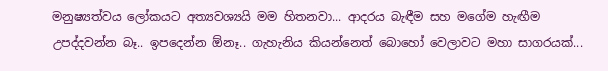මනුෂ්‍යත්වය ලෝකයට අත්‍යවශ්‍යයි මම හිතනවා... ආදරය බැඳීම සහ මගේම හැඟීම උපද්දවන්න බෑ.. ඉපදෙන්න ඕනෑ.. ගැහැනිය කියන්නෙත් බොහෝ වෙලාවට මහා සාගරයක්...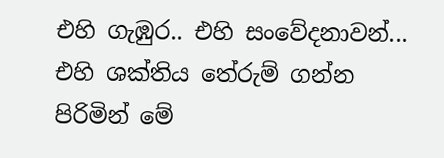එහි ගැඹුර.. එහි සංවේදනාවන්... එහි ශක්තිය තේරුම් ගන්න පිරිමින් මේ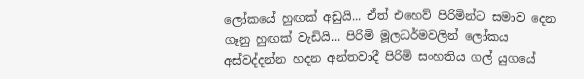ලෝකයේ හුඟක් අඩුයි... ඒත් එහෙව් පිරිමින්ට සමාව දෙන ගෑනු හුඟක් වැඩියි... පිරිමි මූලධර්මවලින් ලෝකය අස්වද්දන්න හදන අන්තවාදී පිරිමි සංහතිය ගල් යුගයේ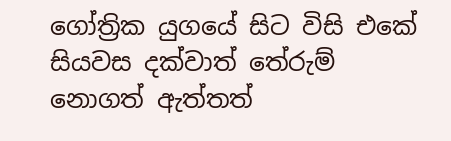ගෝත්‍රික යුගයේ සිට විසි එකේ සියවස දක්වාත් තේරුම් නොගත් ඇත්තත්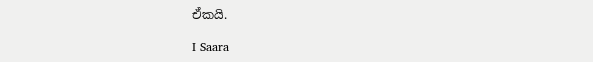ඒකයි.

I Saara